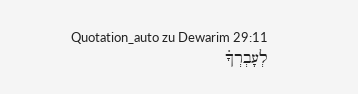Quotation_auto zu Dewarim 29:11
לְעָבְרְךָ֗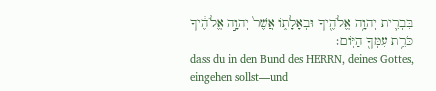בִּבְרִ֛ית יְהוָ֥ה אֱלֹהֶ֖יךָ וּבְאָלָת֑וֹ אֲשֶׁר֙ יְהוָ֣ה אֱלֹהֶ֔יךָ כֹּרֵ֥ת עִמְּךָ֖ הַיּֽוֹם׃
dass du in den Bund des HERRN, deines Gottes, eingehen sollst—und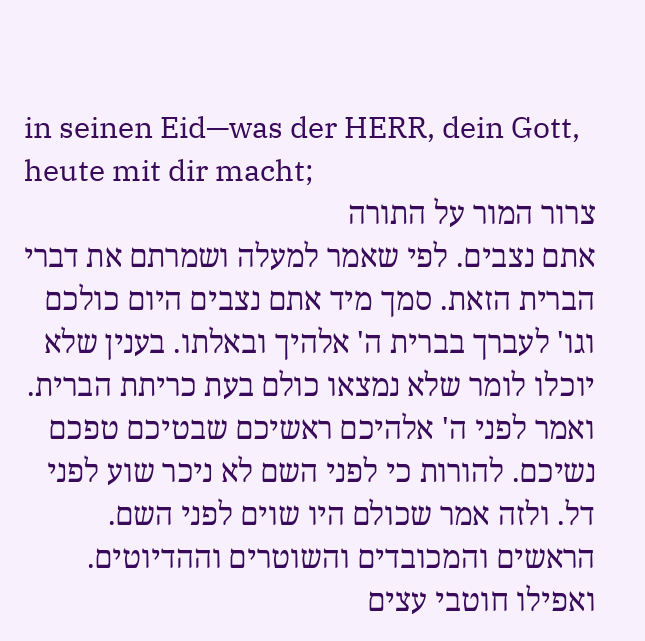in seinen Eid—was der HERR, dein Gott, heute mit dir macht;
צרור המור על התורה
אתם נצבים. לפי שאמר למעלה ושמרתם את דברי הברית הזאת. סמך מיד אתם נצבים היום כולכם וגו' לעברך בברית ה' אלהיך ובאלתו. בענין שלא יוכלו לומר שלא נמצאו כולם בעת כריתת הברית. ואמר לפני ה' אלהיכם ראשיכם שבטיכם טפכם נשיכם. להורות כי לפני השם לא ניכר שוע לפני דל. ולזה אמר שכולם היו שוים לפני השם. הראשים והמכובדים והשוטרים וההדיוטים. ואפילו חוטבי עצים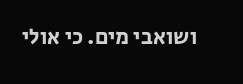ושואבי מים. כי אולי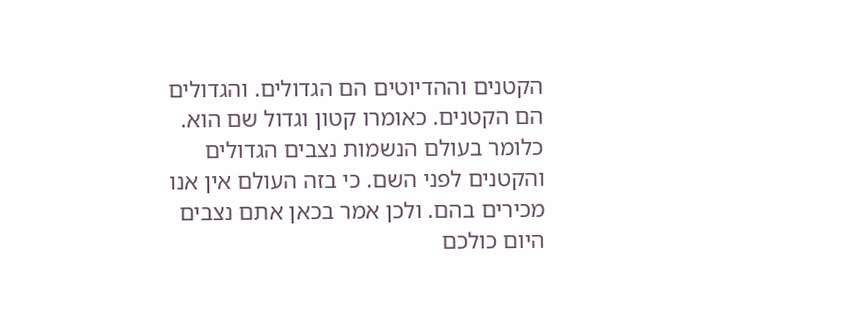הקטנים וההדיוטים הם הגדולים. והגדולים הם הקטנים. כאומרו קטון וגדול שם הוא. כלומר בעולם הנשמות נצבים הגדולים והקטנים לפני השם. כי בזה העולם אין אנו מכירים בהם. ולכן אמר בכאן אתם נצבים היום כולכם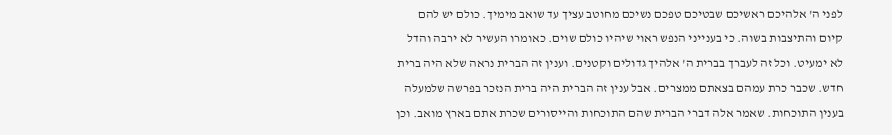לפני ה' אלהיכם ראשיכם שבטיכם טפכם נשיכם מחוטב עציך עד שואב מימיך. כולם יש להם קיום והתיצבות בשוה. כי בענייני הנפש ראוי שיהיו כולם שוים. כאומרו העשיר לא ירבה והדל לא ימעיט. וכל זה לעברך בברית ה' אלהיך גדולים וקטנים. וענין זה הברית נראה שלא היה ברית חדש. שכבר כרת עמהם בצאתם ממצרים. אבל ענין זה הברית היה ברית הנזכר בפרשה שלמעלה בענין התוכחות. שאמר אלה דברי הברית שהם התוכחות והייסורים שכרת אתם בארץ מואב. וכן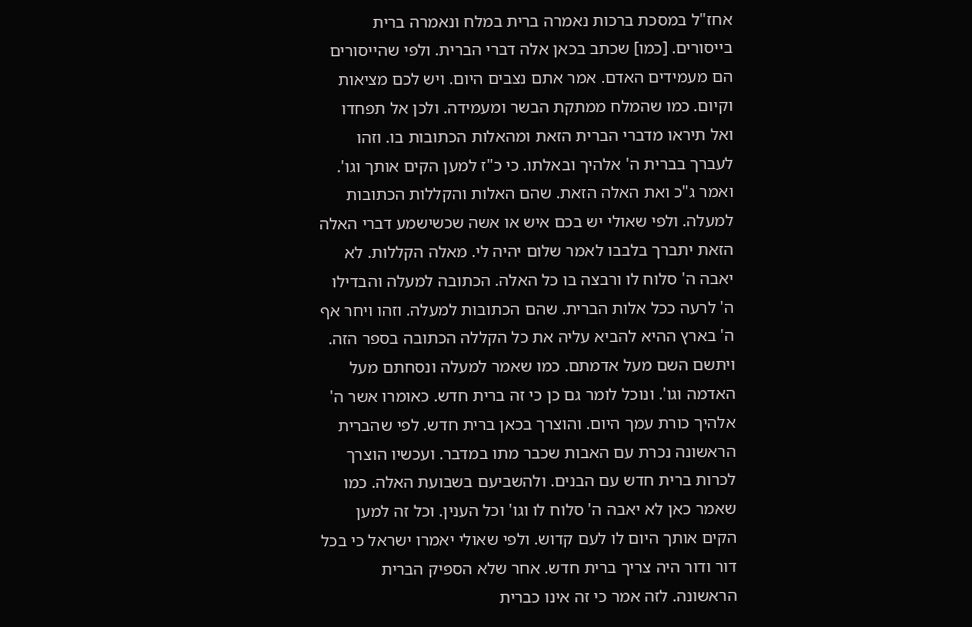אחז"ל במסכת ברכות נאמרה ברית במלח ונאמרה ברית בייסורים. [כמו] שכתב בכאן אלה דברי הברית. ולפי שהייסורים הם מעמידים האדם. אמר אתם נצבים היום. ויש לכם מציאות וקיום. כמו שהמלח ממתקת הבשר ומעמידה. ולכן אל תפחדו ואל תיראו מדברי הברית הזאת ומהאלות הכתובות בו. וזהו לעברך בברית ה' אלהיך ובאלתו. כי כ"ז למען הקים אותך וגו'. ואמר ג"כ ואת האלה הזאת. שהם האלות והקללות הכתובות למעלה. ולפי שאולי יש בכם איש או אשה שכשישמע דברי האלה הזאת יתברך בלבבו לאמר שלום יהיה לי. מאלה הקללות. לא יאבה ה' סלוח לו ורבצה בו כל האלה. הכתובה למעלה והבדילו ה' לרעה ככל אלות הברית. שהם הכתובות למעלה. וזהו ויחר אף ה' בארץ ההיא להביא עליה את כל הקללה הכתובה בספר הזה. ויתשם השם מעל אדמתם. כמו שאמר למעלה ונסחתם מעל האדמה וגו'. ונוכל לומר גם כן כי זה ברית חדש. כאומרו אשר ה' אלהיך כורת עמך היום. והוצרך בכאן ברית חדש. לפי שהברית הראשונה נכרת עם האבות שכבר מתו במדבר. ועכשיו הוצרך לכרות ברית חדש עם הבנים. ולהשביעם בשבועת האלה. כמו שאמר כאן לא יאבה ה' סלוח לו וגו' וכל הענין. וכל זה למען הקים אותך היום לו לעם קדוש. ולפי שאולי יאמרו ישראל כי בכל דור ודור היה צריך ברית חדש. אחר שלא הספיק הברית הראשונה. לזה אמר כי זה אינו כברית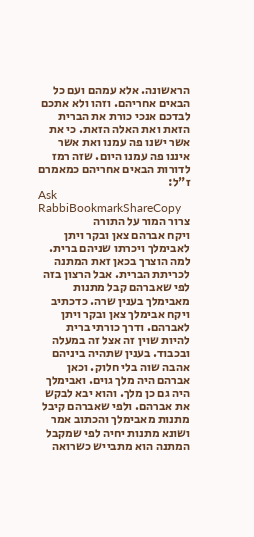הראשונה. אלא עמהם ועם כל הבאים אחריהם. וזהו ולא אתכם לבדכם אנכי כורת את הברית הזאת ואת האלה הזאת. כי את אשר ישנו פה עמנו ואת אשר איננו פה עמנו היום. שזה רמז לדורות הבאים אחריהם כמאמרם ז"ל:
Ask RabbiBookmarkShareCopy
צרור המור על התורה
ויקח אברהם צאן ובקר ויתן לאבימלך ויכרתו שניהם ברית. למה הוצרך בכאן זאת המתנה לכריתת הברית. אבל הרצון בזה לפי שאברהם קבל מתנות מאבימלך בענין שרה. כדכתיב ויקח אבימלך צאן ובקר ויתן לאברהם. ודרך כורתי ברית להיות שוין זה אצל זה במעלה ובכבוד. בענין שתהיה ביניהם אהבה שוה בלי חלוק. וכאן אברהם היה מלך גוים. ואבימלך היה גם כן מלך. והוא יבא לבקש את אברהם. ולפי שאברהם קיבל מתנות מאבימלך והכתוב אמר ושונא מתנות יחיה לפי שמקבל המתנה הוא מתבייש כשרואה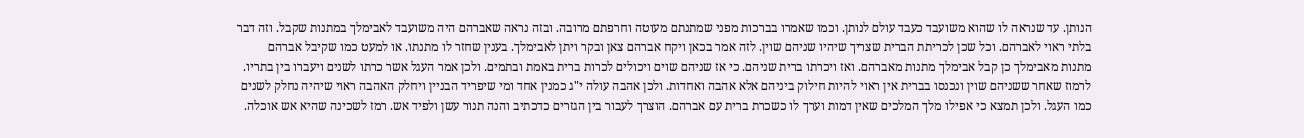הנותן. עד שנראה לו שהוא משועבד כעבד עולם לנותן. וכמו שאמרו בברכות מפני שמתנתם מעוטה וחרפתם מרובה. ובזה נראה שאברהם היה משועבד לאבימלך במתנות שקבל. וזה דבר בלתי ראוי לאברהם. וכל שכן לכריתת הברית שצריך שיהיו שניהם שוין. לזה אמר בכאן ויקח אברהם צאן ובקר ויתן לאבימלך. בענין שחזר לו מתנתו. או למעט כמו שקיבל אברהם מתנות מאבימלך כן קבל אבימלך מתנות מאברהם. ואז ויכרתו ברית שניהם. כי אז שניהם שוים ויכולים לכרות ברית באמת ובתמים. ולכן אמר העגל אשר כרתו לשנים ויעברו בין בתריו. לרמוז שאחר ששניהם שוין ונכנסו בברית אין ראוי להיות חילוק ביניהם אלא אהבה ואחדות. ולכן אהבה עולה י"ג כמנין אחד ומי שיפריד הבניין ויחלק האהבה ראוי שיהיה נחלק לשנים כמו העגל. ולכן תמצא כי אפילו מלך המלכים שאין דמות וערך לו כשכרת ברית עם אברהם. הוצרך לעבור בין הגזרים כדכתיב והנה תנור עשן ולפיד אש. רמז לשכינה שהיא אש אוכלה.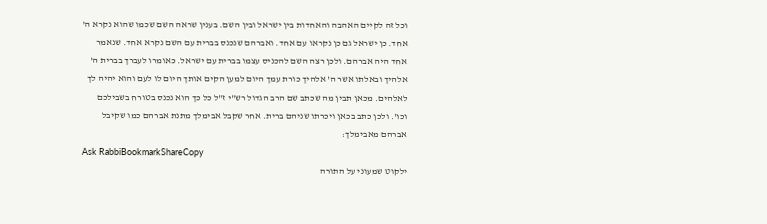וכל זה לקיים האהבה והאחדות בין ישראל ובין השם. בענין שראה השם שכמו שהוא נקרא ה' אחד. כן ישראל גם כן נקראו עם אחד. ואברהם שנכנס בברית עם השם נקרא אחד. שנאמר אחד היה אברהם. ולכן רצה השם להכניס עצמו בברית עם ישראל. כאומרו לעברך בברית ה' אלהיך ובאלתו אשר ה' אלהיך כורת עמך היום למען הקים אותך היום לו לעם והוא יהיה לך לאלהים. מכאן תבין מה שכתב שם הרב הגדול רש"י ז"ל כל כך הוא נכנס בטורח בשבילכם וכו'. ולכן כתב בכאן ויכרתו שניהם ברית. אחר שקבל אבימלך מתנת אברהם כמו שקיבל אברהם מאבימלך:
Ask RabbiBookmarkShareCopy
ילקוט שמעוני על התורה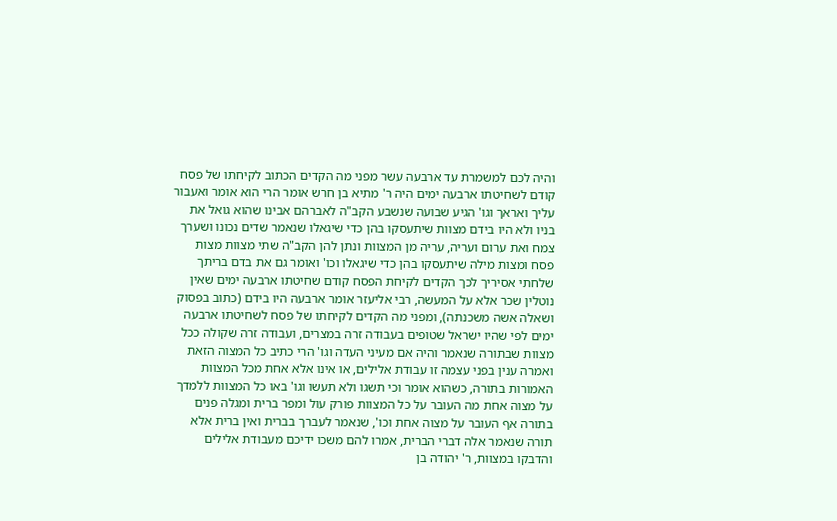והיה לכם למשמרת עד ארבעה עשר מפני מה הקדים הכתוב לקיחתו של פסח קודם לשחיטתו ארבעה ימים היה ר' מתיא בן חרש אומר הרי הוא אומר ואעבור עליך ואראך וגו' הגיע שבועה שנשבע הקב"ה לאברהם אבינו שהוא גואל את בניו ולא היו בידם מצוות שיתעסקו בהן כדי שיגאלו שנאמר שדים נכונו ושערך צמח ואת ערום ועריה, עריה מן המצוות ונתן להן הקב"ה שתי מצוות מצות פסח ומצות מילה שיתעסקו בהן כדי שיגאלו וכו' ואומר גם את בדם בריתך שלחתי אסיריך לכך הקדים לקיחת הפסח קודם שחיטתו ארבעה ימים שאין נוטלין שכר אלא על המעשה, רבי אליעזר אומר ארבעה היו בידם (כתוב בפסוק ושאלה אשה משכנתה), ומפני מה הקדים לקיחתו של פסח לשחיטתו ארבעה ימים לפי שהיו ישראל שטופים בעבודה זרה במצרים, ועבודה זרה שקולה ככל מצוות שבתורה שנאמר והיה אם מעיני העדה וגו' הרי כתיב כל המצוה הזאת ואמרה ענין בפני עצמה זו עבודת אלילים, או אינו אלא אחת מכל המצוות האמורות בתורה, כשהוא אומר וכי תשגו ולא תעשו וגו' באו כל המצוות ללמדך על מצוה אחת מה העובר על כל המצוות פורק עול ומפר ברית ומגלה פנים בתורה אף העובר על מצוה אחת וכו', שנאמר לעברך בברית ואין ברית אלא תורה שנאמר אלה דברי הברית, אמרו להם משכו ידיכם מעבודת אלילים והדבקו במצוות, ר' יהודה בן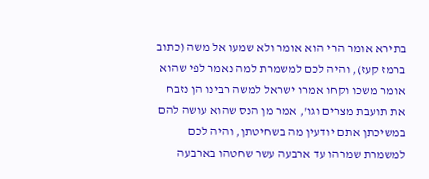בתירא אומר הרי הוא אומר ולא שמעו אל משה (כתוב ברמז קעז), והיה לכם למשמרת למה נאמר לפי שהוא אומר משכו וקחו אמרו ישראל למשה רבינו הן נזבח את תועבת מצרים וגו', אמר מן הנס שהוא עושה להם במשיכתן אתם יודעין מה בשחיטתן, והיה לכם למשמרת שמרהו עד ארבעה עשר שחטהו בארבעה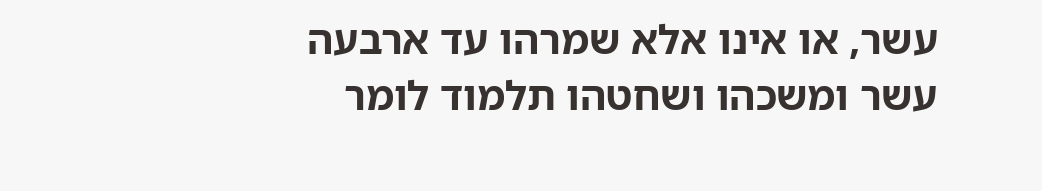עשר, או אינו אלא שמרהו עד ארבעה עשר ומשכהו ושחטהו תלמוד לומר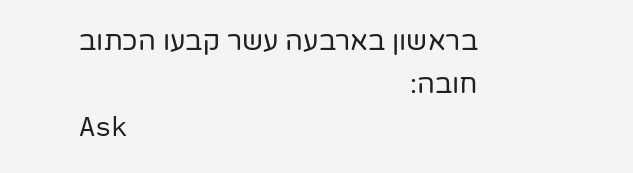בראשון בארבעה עשר קבעו הכתוב חובה:
Ask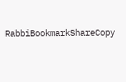RabbiBookmarkShareCopy